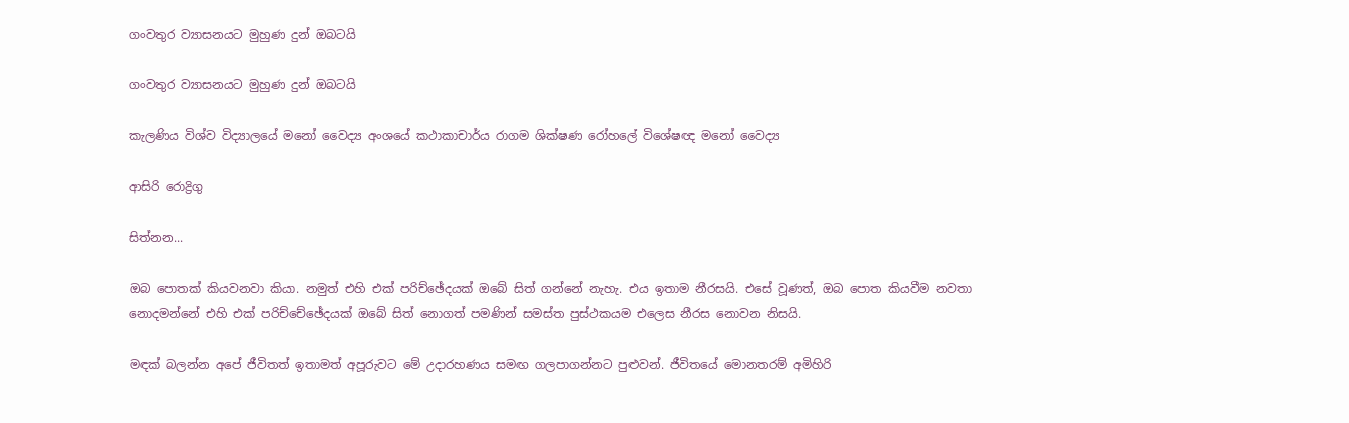ගංවතුර ව්‍යාසනයට මුහුණ දුන් ඔබටයි

ගංවතුර ව්‍යාසනයට මුහුණ දුන් ඔබටයි

කැලණිය විශ්ව විද්‍යාලයේ මනෝ වෛද්‍ය අංශයේ කථාකාචාර්ය රාගම ශික්ෂණ රෝහලේ විශේෂඥ මනෝ වෛද්‍ය

ආසිරි රොද්‍රිගු

සිත්නන...

ඔබ පොතක් කියවනවා කියා. නමුත් එහි එක් පරිච්ඡේදයක් ඔබේ සිත් ගන්නේ නැහැ. එය ඉතාම නීරසයි. එසේ වූණත්, ඔබ පොත කියවීම නවතා නොදමන්නේ එහි එක් පරිච්චේඡේදයක් ඔබේ සිත් නොගත් පමණින් සමස්ත පුස්ථකයම එලෙස නීරස නොවන නිසයි.

මඳක් බලන්න අපේ ජීවිතත් ඉතාමත් අපූරුවට මේ උදාරහණය සමඟ ගලපාගන්නට පුළුවන්. ජීවිතයේ මොනතරම් අමිහිරි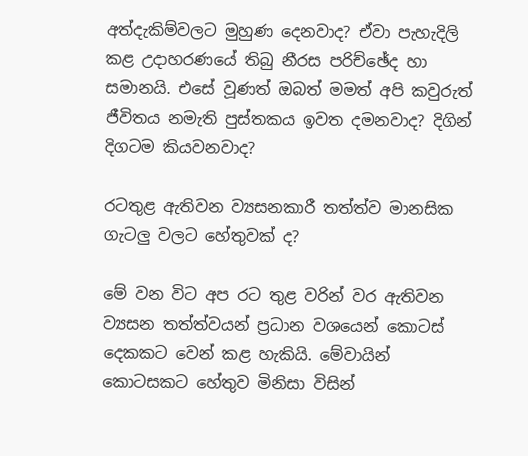අත්දැකිම්වලට මුහුණ දෙනවාද? ඒවා පැහැදිලි කළ උදාහරණයේ තිබු නීරස පරිච්ඡේද හා සමානයි. එසේ වූණත් ඔබත් මමත් අපි කවුරුත් ජීවිතය නමැති පුස්තකය ඉවත දමනවාද? දිගින් දිගටම කියවනවාද?

රටතුළ ඇතිවන ව්‍යසනකාරී තත්ත්ව මානසික ගැටලු වලට හේතුවක් ද?

මේ වන විට අප රට තුළ වරින් වර ඇතිවන ව්‍යසන තත්ත්වයන් ප්‍රධාන වශයෙන් කොටස් දෙකකට වෙන් කළ හැකියි. මේවායින් කොටසකට හේතුව මිනිසා විසින්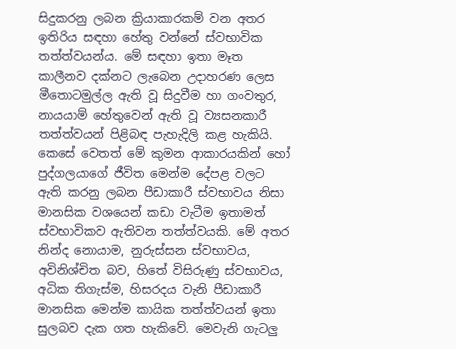සිදුකරනු ලබන ක්‍රියාකාරකම් වන අතර ඉතිරිය සඳහා හේතු වන්නේ ස්වභාවික තත්ත්වයන්ය. මේ සඳහා ඉතා මෑත කාලීනව දක්නට ලැබෙන උදාහරණ ලෙස මීතොටමුල්ල ඇති වූ සිදුවීම හා ගංවතුර, නායයාම් හේතුවෙන් ඇති වූ ව්‍යසනකාරී තත්ත්වයන් පිළිබඳ පැහැදිලි කළ හැකියි. කෙසේ වෙතත් මේ කුමන ආකාරයකින් හෝ පුද්ගලයාගේ ජීවිත මෙන්ම දේපළ වලට ඇති කරනු ලබන පීඩාකාරී ස්වභාවය නිසා මානසික වශයෙන් කඩා වැටීම ඉතාමත් ස්වභාවිකව ඇතිවන තත්ත්වයකි. මේ අතර නින්ද නොයාම, නුරුස්සන ස්වභාවය, අවිනිශ්චිත බව, හිතේ විසිරුණු ස්වභාවය, අධික තිගැස්ම, හිසරදය වැනි පීඩාකාරී මානසික මෙන්ම කායික තත්ත්වයන් ඉතා සුලබව දැක ගත හැකිවේ. මෙවැනි ගැටලු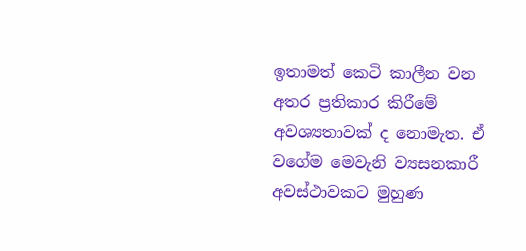ඉතාමත් කෙටි කාලීන වන අතර ප්‍රතිකාර කිරීමේ අවශ්‍යතාවක් ද නොමැත. ඒ වගේම මෙවැනි ව්‍යසනකාරී අවස්ථාවකට මුහුණ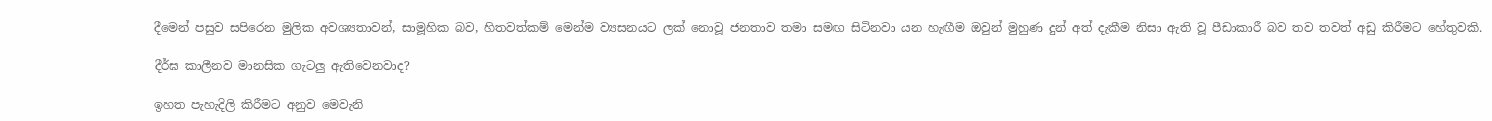දීමෙන් පසුව සපිරෙන මුලික අවශ්‍යතාවන්, සාමූහික බව, හිතවත්කම් මෙන්ම ව්‍යසනයට ලක් නොවූ ජනතාව තමා සමඟ සිටිනවා යන හැඟීම ඔවුන් මුහුණ දුන් අත් දැකීම නිසා ඇති වූ පීඩාකාරී බව තව තවත් අඩු කිරීමට හේතුවකි.

දීර්ඝ කාලීනව මානසික ගැටලු ඇතිවෙනවාද?

ඉහත පැහැදිලි කිරීමට අනුව මෙවැනි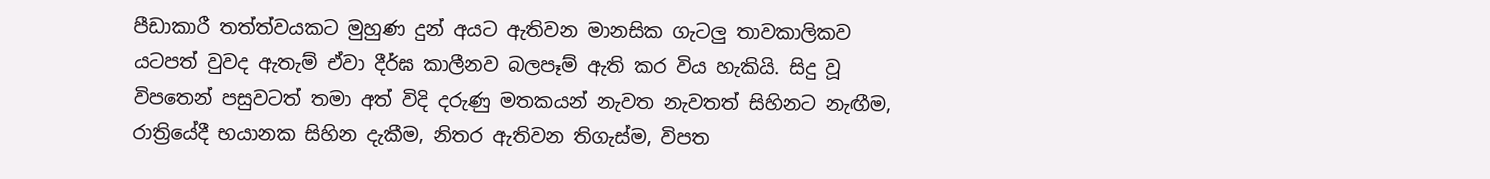පීඩාකාරී තත්ත්වයකට මුහුණ දුන් අයට ඇතිවන මානසික ගැටලු තාවකාලිකව යටපත් වුවද ඇතැම් ඒවා දීර්ඝ කාලීනව බලපෑම් ඇති කර විය හැකියි. සිදු වූ විපතෙන් පසුවටත් තමා අත් විදි දරුණු මතකයන් නැවත නැවතත් සිහිනට නැඟීම, රාත්‍රියේදී භයානක සිහින දැකීම, නිතර ඇතිවන තිගැස්ම, විපත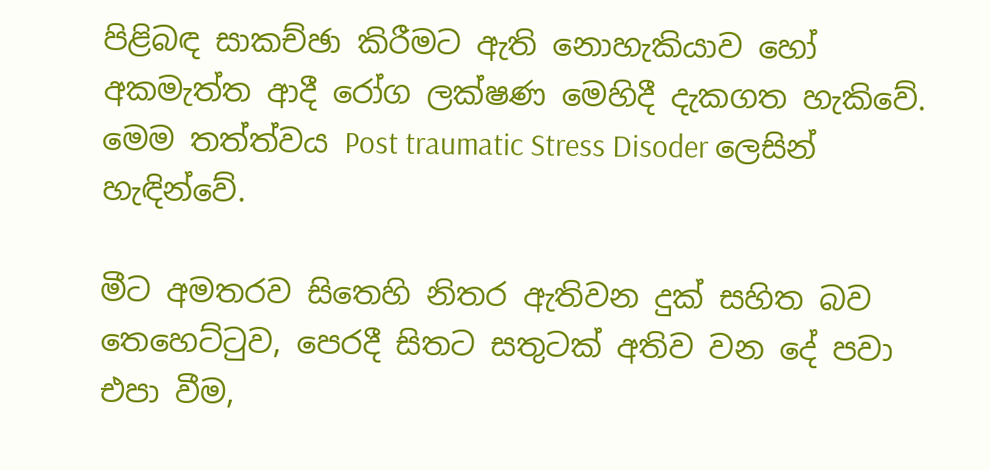පිළිබඳ සාකච්ඡා කිරීමට ඇති නොහැකියාව හෝ අකමැත්ත ආදී රෝග ලක්ෂණ මෙහිදී දැකගත හැකිවේ. මෙම තත්ත්වය Post traumatic Stress Disoder ලෙසින් හැඳින්වේ.

මීට අමතරව සිතෙහි නිතර ඇතිවන දුක් සහිත බව තෙහෙට්ටුව, පෙරදී සිතට සතුටක් අතිව වන දේ පවා එපා වීම,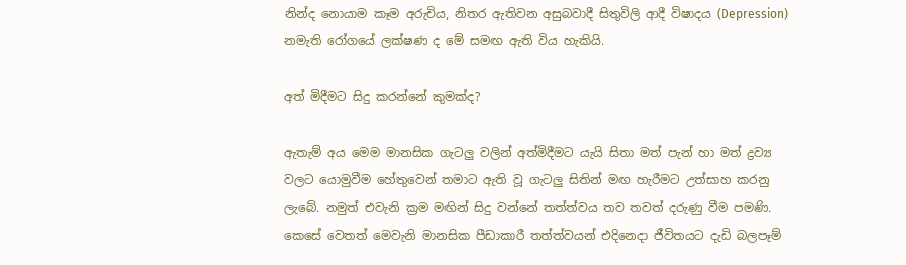නින්ද නොයාම කෑම අරුචිය, නිතර ඇතිවන අසුබවාදී සිතුවිලි ආදී විෂාදය (Depression) නමැති රෝගයේ ලක්ෂණ ද මේ සමඟ ඇති විය හැකියි.

අත් මිදීමට සිදු කරන්නේ කුමක්ද?

ඇතැම් අය මෙම මානසික ගැටලු වලින් අත්මිදීමට යැයි සිතා මත් පැන් හා මත් ද්‍රව්‍ය වලට යොමුවීම හේතුවෙන් තමාට ඇති වූ ගැටලු සිතින් මඟ හැරීමට උත්සාහ කරනු ලැබේ. නමුත් එවැනි ක්‍රම මඟින් සිදු වන්නේ තත්ත්වය තව තවත් දරුණු වීම පමණි. කෙසේ වෙතත් මෙවැනි මානසික පීඩාකාරී තත්ත්වයන් එදිනෙදා ජීවිතයට දැඩි බලපෑම්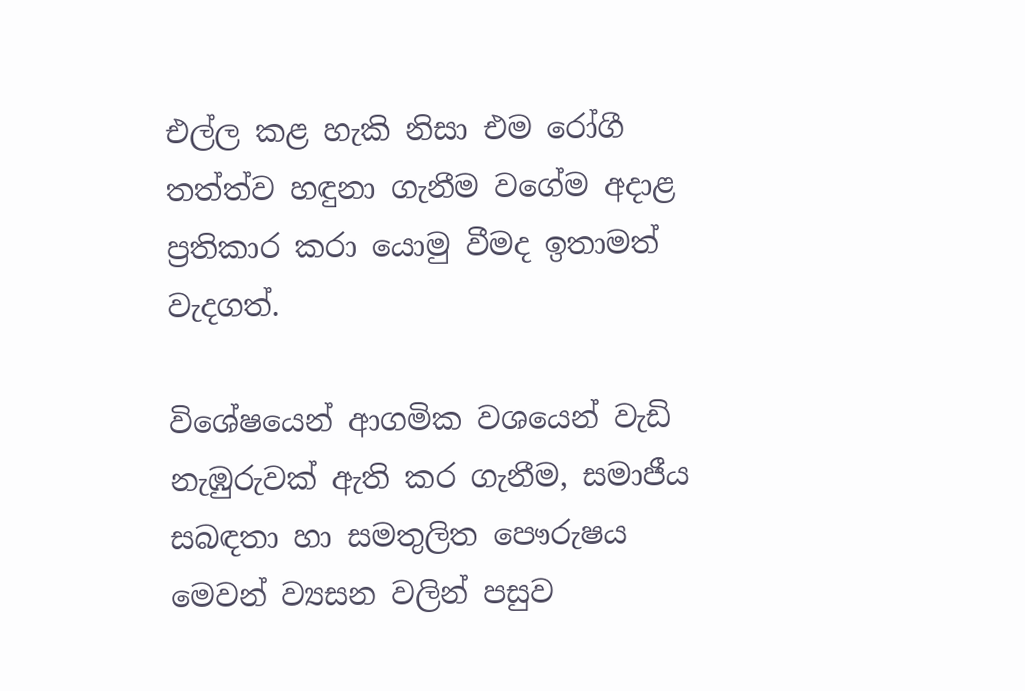එල්ල කළ හැකි නිසා එම රෝගී තත්ත්ව හඳුනා ගැනීම වගේම අදාළ ප්‍රතිකාර කරා යොමු වීමද ඉතාමත් වැදගත්.

විශේෂයෙන් ආගමික වශයෙන් වැඩි නැඹුරුවක් ඇති කර ගැනීම, සමාජීය සබඳතා හා සමතුලිත පෞරුෂය මෙවන් ව්‍යසන වලින් පසුව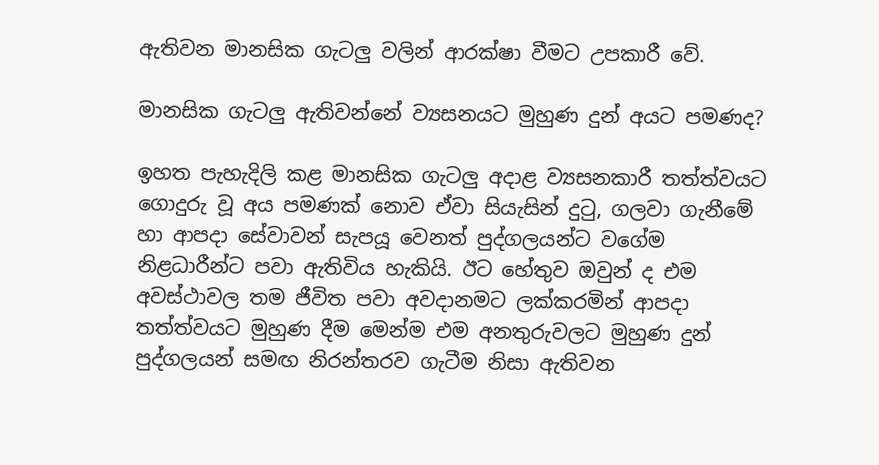ඇතිවන මානසික ගැටලු වලින් ආරක්ෂා වීමට උපකාරී වේ.

මානසික ගැටලු ඇතිවන්නේ ව්‍යසනයට මුහුණ දුන් අයට පමණද?

ඉහත පැහැදිලි කළ මානසික ගැටලු අදාළ ව්‍යසනකාරී තත්ත්වයට ගොදුරු වූ අය පමණක් නොව ඒවා සියැසින් දුටු, ගලවා ගැනීමේ හා ආපදා සේවාවන් සැපයූ වෙනත් පුද්ගලයන්ට වගේම නිළධාරීන්ට පවා ඇතිවිය හැකියි. ඊට හේතුව ඔවුන් ද එම අවස්ථාවල තම ජීවිත පවා අවදානමට ලක්කරමින් ආපදා තත්ත්වයට මුහුණ දීම මෙන්ම එම අනතුරුවලට මුහුණ දුන් පුද්ගලයන් සමඟ නිරන්තරව ගැටීම නිසා ඇතිවන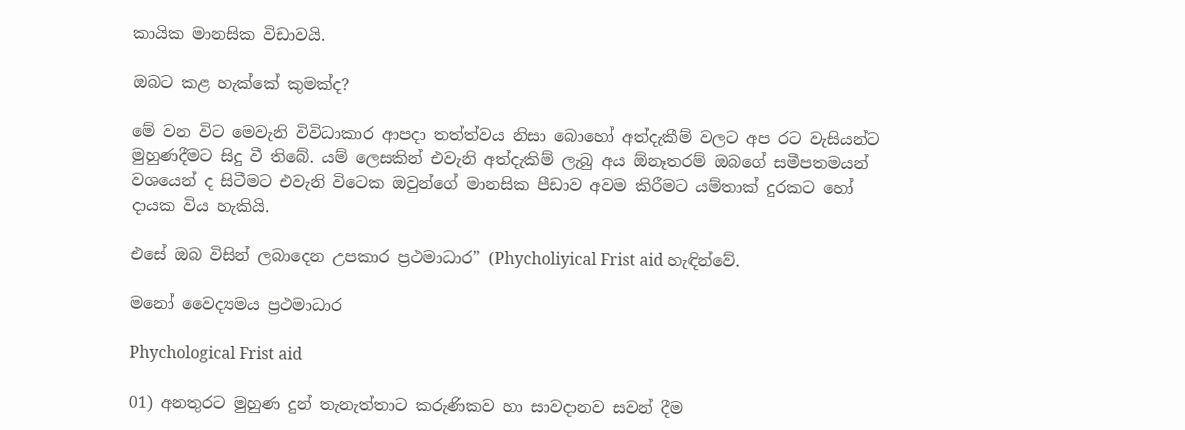කායික මානසික විඩාවයි.

ඔබට කළ හැක්කේ කුමක්ද?

මේ වන විට මෙවැනි විවිධාකාර ආපදා තත්ත්වය නිසා බොහෝ අත්දැකීම් වලට අප රට වැසියන්ට මුහුණදීමට සිදු වී තිබේ. යම් ලෙසකින් එවැනි අත්දැකිම් ලැබු අය ඕනෑතරම් ඔබගේ සමීපතමයන් වශයෙන් ද සිටීමට එවැනි විටෙක ඔවුන්ගේ මානසික පීඩාව අවම කිරීමට යම්තාක් දුරකට හෝ දායක විය හැකියි.

එසේ ඔබ විසින් ලබාදෙන උපකාර ප්‍රථමාධාර” (Phycholiyical Frist aid හැඳින්වේ.

මනෝ වෛද්‍යමය ප්‍රථමාධාර

Phychological Frist aid

01) අනතුරට මුහුණ දුන් තැනැත්තාට කරුණිකව හා සාවදානව සවන් දීම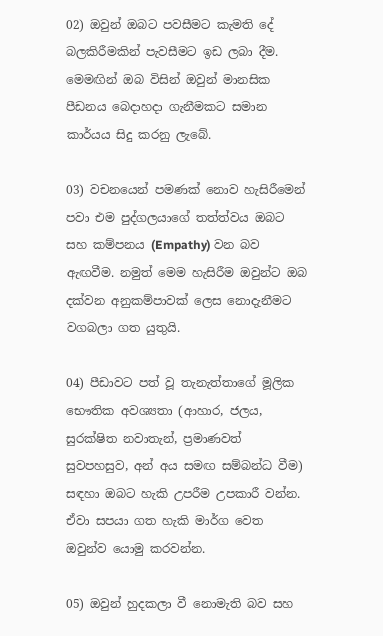02) ඔවුන් ඔබට පවසීමට කැමති දේ බලකිරීමකින් පැවසීමට ඉඩ ලබා දීම. මෙමඟින් ඔබ විසින් ඔවුන් මානසික පීඩනය බෙදාහදා ගැනීමකට සමාන කාර්යය සිදු කරනු ලැබේ.

03) වචනයෙන් පමණක් නොව හැසිරීමෙන් පවා එම පුද්ගලයාගේ තත්ත්වය ඔබට සහ කම්පනය (Empathy) වන බව ඇඟවීම. නමුත් මෙම හැසිරීම ඔවුන්ට ඔබ දක්වන අනුකම්පාවක් ලෙස නොදැනීමට වගබලා ගත යුතුයි.

04) පීඩාවට පත් වූ තැනැත්තාගේ මූලික භෞතික අවශ්‍යතා (ආහාර, ජලය, සුරක්ෂිත නවාතැන්, ප්‍රමාණවත් සුවපහසුව, අන් අය සමඟ සම්බන්ධ වීම) සඳහා ඔබට හැකි උපරීම උපකාරී වන්න. ඒවා සපයා ගත හැකි මාර්ග වෙත ඔවුන්ව යොමු කරවන්න.

05) ඔවුන් හුදකලා වී නොමැති බව සහ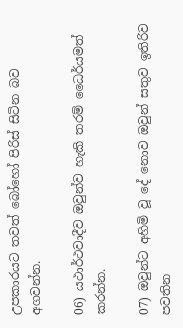උපකාරයට තවත් බෝහෝ පිරිස් සිටින බව අගවන්න.

06) යථාර්ථවාදීව ඔවුන්ව හැකි තරම් ධෛර්යමත් කරන්න.

07) ඔවුන්ට අහිමි වූ දේ නොව ඔවුන් සතුව ඉතිරිව පවතින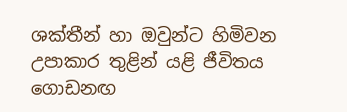ශක්තීන් හා ඔවුන්ට හිමිවන උපාකාර තුළින් යළි ජීවිතය ගොඩනඟ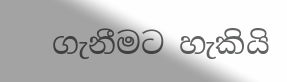ගැනීමට හැකියි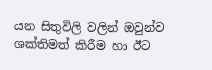යන සිතුවිලි වලින් ඔවුන්ව ශක්තිමත් කිරීම හා ඊට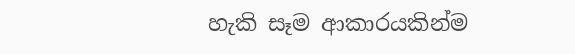හැකි සෑම ආකාරයකින්ම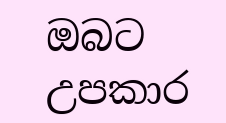ඔබට උපකාර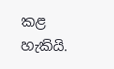කළ හැකියි.